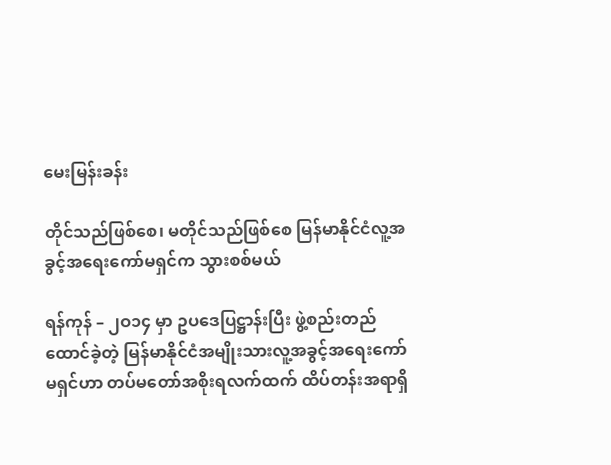မေးမြန်းခန်း

တိုင်သည်ဖြစ်စေ၊ မတိုင်သည်ဖြစ်စေ မြန်မာနိုင်ငံလူ့အခွင့်အရေးကော်မရှင်က သွားစစ်မယ်

ရန်ကုန် – ၂ဝ၁၄ မှာ ဥပဒေပြဋ္ဌာန်းပြီး ဖွဲ့စည်းတည်ထောင်ခဲ့တဲ့ မြန်မာနိုင်ငံအမျိုးသားလူ့အခွင့်အရေးကော်မရှင်ဟာ တပ်မတော်အစိုးရလက်ထက် ထိပ်တန်းအရာရှိ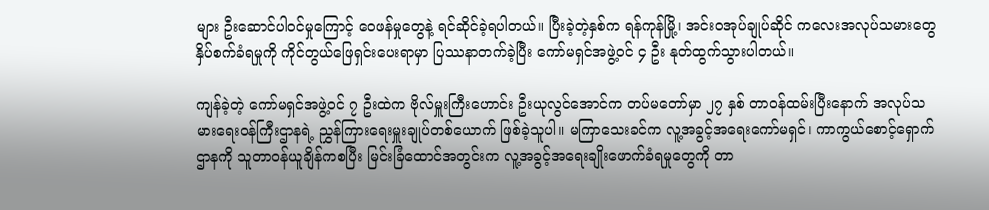များ ဦးဆောင်ပါဝင်မှုကြောင့် ဝေဖန်မှုတွေနဲ့ ရင်ဆိုင်ခဲ့ရပါတယ်။ ပြီးခဲ့တဲ့နှစ်က ရန်ကုန်မြို့၊ အင်းဝအုပ်ချုပ်ဆိုင် ကလေးအလုပ်သမားတွေ နှိပ်စက်ခံရမှုကို ကိုင်တွယ်ဖြေရှင်းပေးရာမှာ ပြဿနာတက်ခဲ့ပြီး ကော်မရှင်အဖွဲ့ဝင် ၄ ဦး နုတ်ထွက်သွားပါတယ်။

ကျန်ခဲ့တဲ့ ကော်မရှင်အဖွဲ့ဝင် ၇ ဦးထဲက ဗိုလ်မှူးကြီးဟောင်း ဦးယုလွင်အောင်က တပ်မတော်မှာ ၂၇ နှစ် တာဝန်ထမ်းပြီးနောက် အလုပ်သမားရေးဝန်ကြီးဌာနရဲ့ ညွှန်ကြားရေးမှူးချုပ်တစ်ယောက် ဖြစ်ခဲ့သူပါ။ မကြာသေးခင်က လူ့အခွင့်အရေးကော်မရှင်၊ ကာကွယ်စောင့်ရှောက်ဌာနကို သူတာဝန်ယူချိန်ကစပြီး မြင်းခြံထောင်အတွင်းက လူ့အခွင့်အရေးချိုးဖောက်ခံရမှုတွေကို တာ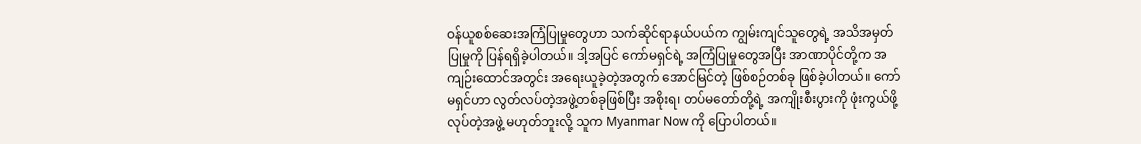ဝန်ယူစစ်ဆေးအကြံပြုမှုတွေဟာ သက်ဆိုင်ရာနယ်ပယ်က ကျွမ်းကျင်သူတွေရဲ့ အသိအမှတ်ပြုမှုကို ပြန်ရရှိခဲ့ပါတယ်။ ဒါ့အပြင် ကော်မရှင်ရဲ့ အကြံပြုမှုတွေအပြီး အာဏာပိုင်တို့က အကျဉ်းထောင်အတွင်း အရေးယူခဲ့တဲ့အတွက် အောင်မြင်တဲ့ ဖြစ်စဉ်တစ်ခု ဖြစ်ခဲ့ပါတယ်။ ကော်မရှင်ဟာ လွတ်လပ်တဲ့အဖွဲ့တစ်ခုဖြစ်ပြီး အစိုးရ၊ တပ်မတော်တို့ရဲ့ အကျိုးစီးပွားကို ဖုံးကွယ်ဖို့လုပ်တဲ့အဖွဲ့ မဟုတ်ဘူးလို့ သူက Myanmar Now ကို ပြောပါတယ်။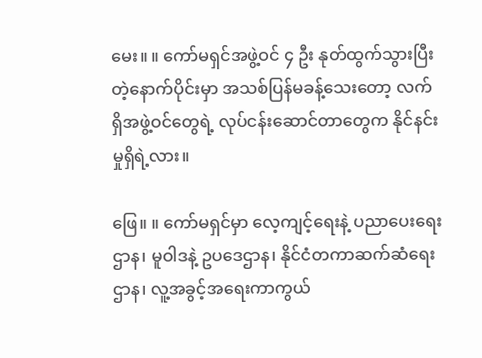မေး။ ။ ကော်မရှင်အဖွဲ့ဝင် ၄ ဦး နုတ်ထွက်သွားပြီးတဲ့နောက်ပိုင်းမှာ အသစ်ပြန်မခန့်သေးတော့ လက်ရှိအဖွဲ့ဝင်တွေရဲ့ လုပ်ငန်းဆောင်တာတွေက နိုင်နင်းမှုရှိရဲ့လား။

ဖြေ။ ။ ကော်မရှင်မှာ လေ့ကျင့်ရေးနဲ့ ပညာပေးရေးဌာန၊ မူဝါဒနဲ့ ဥပဒေဌာန၊ နိုင်ငံတကာဆက်ဆံရေးဌာန၊ လူ့အခွင့်အရေးကာကွယ်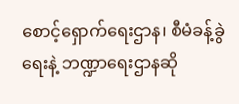စောင့်ရှောက်ရေးဌာန၊ စီမံခန့်ခွဲရေးနဲ့ ဘဏ္ဍာရေးဌာနဆို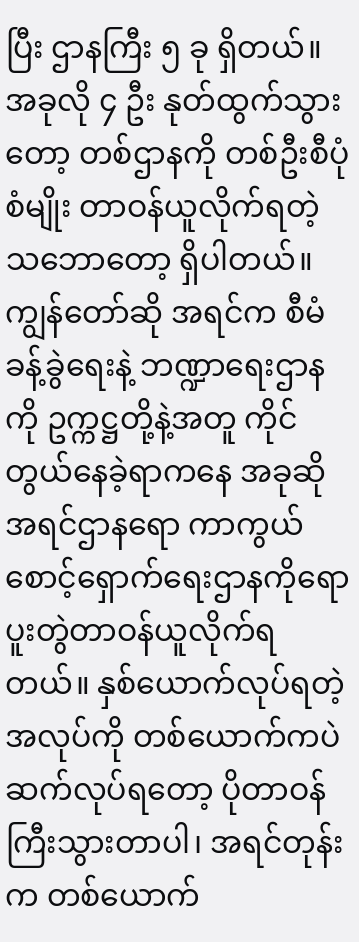ပြီး ဌာနကြီး ၅ ခု ရှိတယ်။ အခုလို ၄ ဦး နုတ်ထွက်သွားတော့ တစ်ဌာနကို တစ်ဦးစီပုံစံမျိုး တာဝန်ယူလိုက်ရတဲ့ သဘောတော့ ရှိပါတယ်။ ကျွန်တော်ဆို အရင်က စီမံခန့်ခွဲရေးနဲ့ ဘဏ္ဍာရေးဌာနကို ဥက္ကဋ္ဌတို့နဲ့အတူ ကိုင်တွယ်နေခဲ့ရာကနေ အခုဆို အရင်ဌာနရော ကာကွယ်စောင့်ရှောက်ရေးဌာနကိုရော ပူးတွဲတာဝန်ယူလိုက်ရတယ်။ နှစ်ယောက်လုပ်ရတဲ့အလုပ်ကို တစ်ယောက်ကပဲ ဆက်လုပ်ရတော့ ပိုတာဝန်ကြီးသွားတာပါ၊ အရင်တုန်းက တစ်ယောက်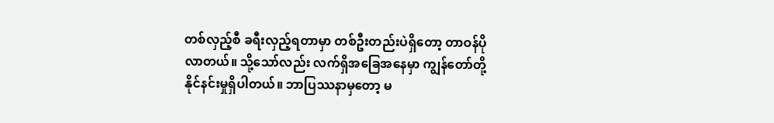တစ်လှည့်စီ ခရီးလှည့်ရတာမှာ တစ်ဦးတည်းပဲရှိတော့ တာဝန်ပိုလာတယ်။ သို့သော်လည်း လက်ရှိအခြေအနေမှာ ကျွန်တော်တို့နိုင်နင်းမှုရှိပါတယ်။ ဘာပြဿနာမှတော့ မ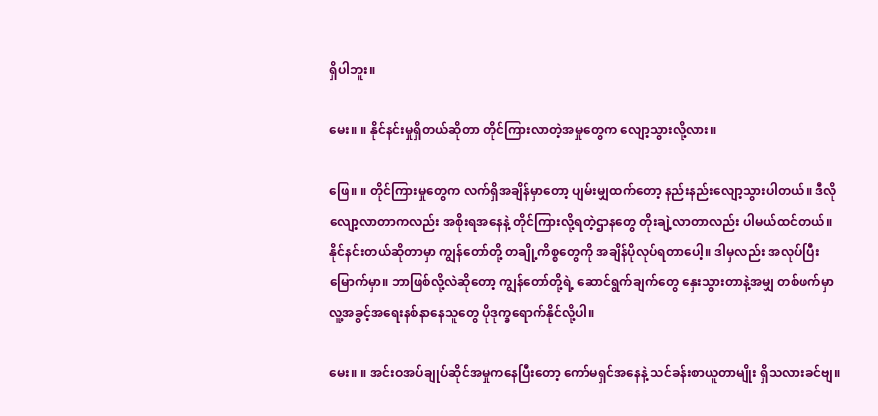ရှိပါဘူး။

မေး။ ။ နိုင်နင်းမှုရှိတယ်ဆိုတာ တိုင်ကြားလာတဲ့အမှုတွေက လျော့သွားလို့လား။

ဖြေ။ ။ တိုင်ကြားမှုတွေက လက်ရှိအချိန်မှာတော့ ပျမ်းမျှထက်တော့ နည်းနည်းလျော့သွားပါတယ်။ ဒီလိုလျော့လာတာကလည်း အစိုးရအနေနဲ့ တိုင်ကြားလို့ရတဲ့ဌာနတွေ တိုးချဲ့လာတာလည်း ပါမယ်ထင်တယ်။ နိုင်နင်းတယ်ဆိုတာမှာ ကျွန်တော်တို့ တချို့ကိစ္စတွေကို အချိန်ပိုလုပ်ရတာပေါ့။ ဒါမှလည်း အလုပ်ပြီးမြောက်မှာ။ ဘာဖြစ်လို့လဲဆိုတော့ ကျွန်တော်တို့ရဲ့ ဆောင်ရွက်ချက်တွေ နှေးသွားတာနဲ့အမျှ တစ်ဖက်မှာ လူ့အခွင့်အရေးနစ်နာနေသူတွေ ပိုဒုက္ခရောက်နိုင်လို့ပါ။

မေး။ ။ အင်းဝအပ်ချုပ်ဆိုင်အမှုကနေပြီးတော့ ကော်မရှင်အနေနဲ့ သင်ခန်းစာယူတာမျိုး ရှိသလားခင်ဗျ။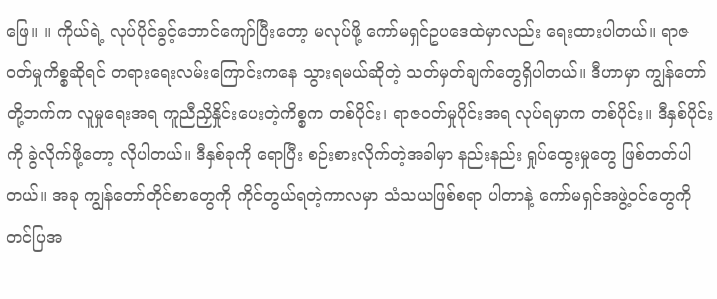ဖြေ။ ။ ကိုယ်ရဲ့ လုပ်ပိုင်ခွင့်ဘောင်ကျော်ပြီးတော့ မလုပ်ဖို့ ကော်မရှင်ဥပဒေထဲမှာလည်း ရေးထားပါတယ်။ ရာဇဝတ်မှုကိစ္စဆိုရင် တရားရေးလမ်းကြောင်းကနေ သွားရမယ်ဆိုတဲ့ သတ်မှတ်ချက်တွေရှိပါတယ်။ ဒီဟာမှာ ကျွန်တော်တို့ဘက်က လူမှုရေးအရ ကူညီညှိနှိုင်းပေးတဲ့ကိစ္စက တစ်ပိုင်း၊ ရာဇဝတ်မှုပိုင်းအရ လုပ်ရမှာက တစ်ပိုင်း။ ဒီနှစ်ပိုင်းကို ခွဲလိုက်ဖို့တော့ လိုပါတယ်။ ဒီနှစ်ခုကို ရောပြီး စဉ်းစားလိုက်တဲ့အခါမှာ နည်းနည်း ရှုပ်ထွေးမှုတွေ ဖြစ်တတ်ပါတယ်။ အခု ကျွန်တော်တိုင်စာတွေကို ကိုင်တွယ်ရတဲ့ကာလမှာ သံသယဖြစ်စရာ ပါတာနဲ့ ကော်မရှင်အဖွဲ့ဝင်တွေကို တင်ပြအ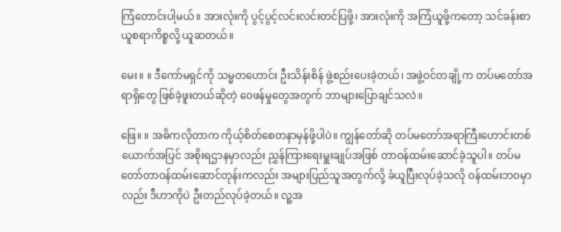ကြံတောင်းပါ့မယ်။ အားလုံးကို ပွင့်ပွင့်လင်းလင်းတင်ပြဖို့၊ အားလုံးကို အကြံယူဖို့ကတော့ သင်ခန်းစာယူစရာကိစ္စလို့ ယူဆတယ်။

မေး။ ။ ဒီကော်မရှင်ကို သမ္မတဟောင်း ဦးသိန်းစိန် ဖွဲ့စည်းပေးခဲ့တယ်၊ အဖွဲ့ဝင်တချို့က တပ်မတော်အရာရှိတွေ ဖြစ်ခဲ့ဖူးတယ်ဆိုတဲ့ ဝေဖန်မှုတွေအတွက် ဘာများပြောချင်သလဲ။

ဖြေ။ ။ အဓိကလိုတာက ကိုယ့်စိတ်စေတနာမှန်ဖို့ပါပဲ။ ကျွန်တော်ဆို တပ်မတော်အရာကြီးဟောင်းတစ်ယောက်အပြင် အစိုးရဌာနမှာလည်း ညွှန်ကြားရေးမှူးချုပ်အဖြစ် တာဝန်ထမ်းဆောင်ခဲ့သူပါ။ တပ်မတော်တာဝန်ထမ်းဆောင်တုန်းကလည်း အများပြည်သူအတွက်လို့ ခံယူပြီးလုပ်ခဲ့သလို ဝန်ထမ်းဘဝမှာလည်း ဒီဟာကိုပဲ ဦးတည်လုပ်ခဲ့တယ်။ လူ့အ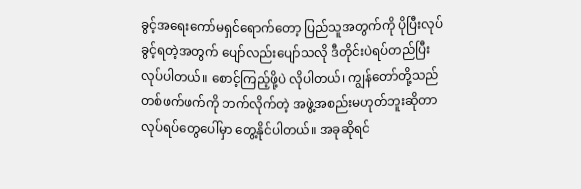ခွင့်အရေးကော်မရှင်ရောက်တော့ ပြည်သူအတွက်ကို ပိုပြီးလုပ်ခွင့်ရတဲ့အတွက် ပျော်လည်းပျော်သလို ဒီတိုင်းပဲရပ်တည်ပြီး လုပ်ပါတယ်။ စောင့်ကြည့်ဖို့ပဲ လိုပါတယ်၊ ကျွန်တော်တို့သည် တစ်ဖက်ဖက်ကို ဘက်လိုက်တဲ့ အဖွဲ့အစည်းမဟုတ်ဘူးဆိုတာ လုပ်ရပ်တွေပေါ်မှာ တွေ့နိုင်ပါတယ်။ အခုဆိုရင်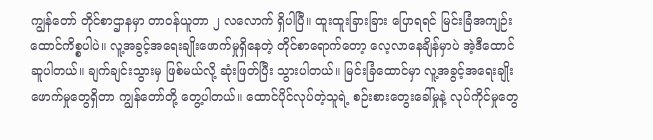ကျွန်တော် တိုင်စာဌာနမှာ တာဝန်ယူတာ ၂ လလောက် ရှိပါပြီ။ ထူးထူးခြားခြား ပြောရရင် မြင်းခြံအကျဉ်းထောင်ကိစ္စပါပဲ။ လူ့အခွင့်အရေးချိုးဖောက်မှုရှိနေတဲ့ တိုင်စာရောက်တော့ လေ့လာနေချိန်မှာပဲ အဲ့ဒီထောင် ဆူပါတယ်။ ချက်ချင်းသွားမှ ဖြစ်မယ်လို့ ဆုံးဖြတ်ပြီး သွားပါတယ်။ မြင်းခြံထောင်မှာ လူ့အခွင့်အရေးချိုးဖောက်မှုတွေရှိတာ ကျွန်တော်တို့ တွေ့ပါတယ်။ ထောင်ပိုင်လုပ်တဲ့သူရဲ့ စဉ်းစားတွေးခေါ်မှုနဲ့ လုပ်ကိုင်မှုတွေ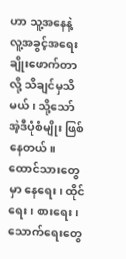ဟာ သူ့အနေနဲ့ လူ့အခွင့်အရေးချိုးဖောက်တာလို့ သိချင်မှသိမယ်၊ သို့သော် အဲ့ဒီပုံစံမျိုး ဖြစ်နေတယ်။ ထောင်သားတွေမှာ နေရေး၊ ထိုင်ရေး၊ စားရေး၊ သောက်ရေးတွေ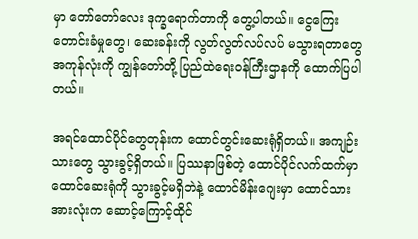မှာ တော်တော်လေး ဒုက္ခရောက်တာကို တွေ့ပါတယ်။ ငွေကြေးတောင်းခံမှုတွေ၊ ဆေးခန်းကို လွတ်လွတ်လပ်လပ် မသွားရတာတွေ အကုန်လုံးကို ကျွန်တော်တို့ ပြည်ထဲရေးဝန်ကြီးဌာနကို ထောက်ပြပါတယ်။

အရင်ထောင်ပိုင်တွေတုန်းက ထောင်တွင်းဆေးရုံရှိတယ်။ အကျဉ်းသားတွေ သွားခွင့်ရှိတယ်။ ပြဿနာဖြစ်တဲ့ ထောင်ပိုင်လက်ထက်မှာ ထောင်ဆေးရုံကို သွားခွင့်မရှိဘဲနဲ့ ထောင်မိန်းဂျေးမှာ ထောင်သားအားလုံးက ဆောင့်ကြောင့်ထိုင်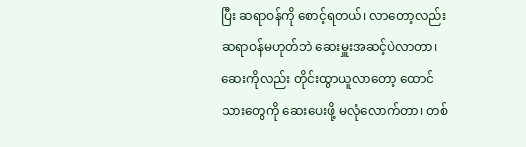ပြီး ဆရာဝန်ကို စောင့်ရတယ်၊ လာတော့လည်း ဆရာဝန်မဟုတ်ဘဲ ဆေးမှူးအဆင့်ပဲလာတာ၊ ဆေးကိုလည်း တိုင်းထွာယူလာတော့ ထောင်သားတွေကို ဆေးပေးဖို့ မလုံလောက်တာ၊ တစ်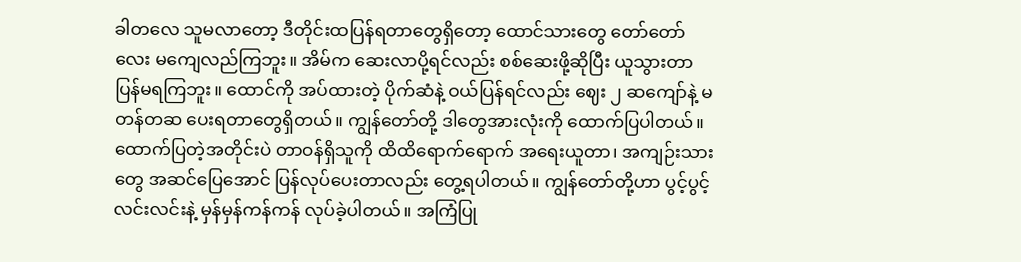ခါတလေ သူမလာတော့ ဒီတိုင်းထပြန်ရတာတွေရှိတော့ ထောင်သားတွေ တော်တော်လေး မကျေလည်ကြဘူး။ အိမ်က ဆေးလာပို့ရင်လည်း စစ်ဆေးဖို့ဆိုပြီး ယူသွားတာ ပြန်မရကြဘူး။ ထောင်ကို အပ်ထားတဲ့ ပိုက်ဆံနဲ့ ဝယ်ပြန်ရင်လည်း ဈေး ၂ ဆကျော်နဲ့ မတန်တဆ ပေးရတာတွေရှိတယ်။ ကျွန်တော်တို့ ဒါတွေအားလုံးကို ထောက်ပြပါတယ်။ ထောက်ပြတဲ့အတိုင်းပဲ တာဝန်ရှိသူကို ထိထိရောက်ရောက် အရေးယူတာ၊ အကျဉ်းသားတွေ အဆင်ပြေအောင် ပြန်လုပ်ပေးတာလည်း တွေ့ရပါတယ်။ ကျွန်တော်တို့ဟာ ပွင့်ပွင့်လင်းလင်းနဲ့ မှန်မှန်ကန်ကန် လုပ်ခဲ့ပါတယ်။ အကြံပြု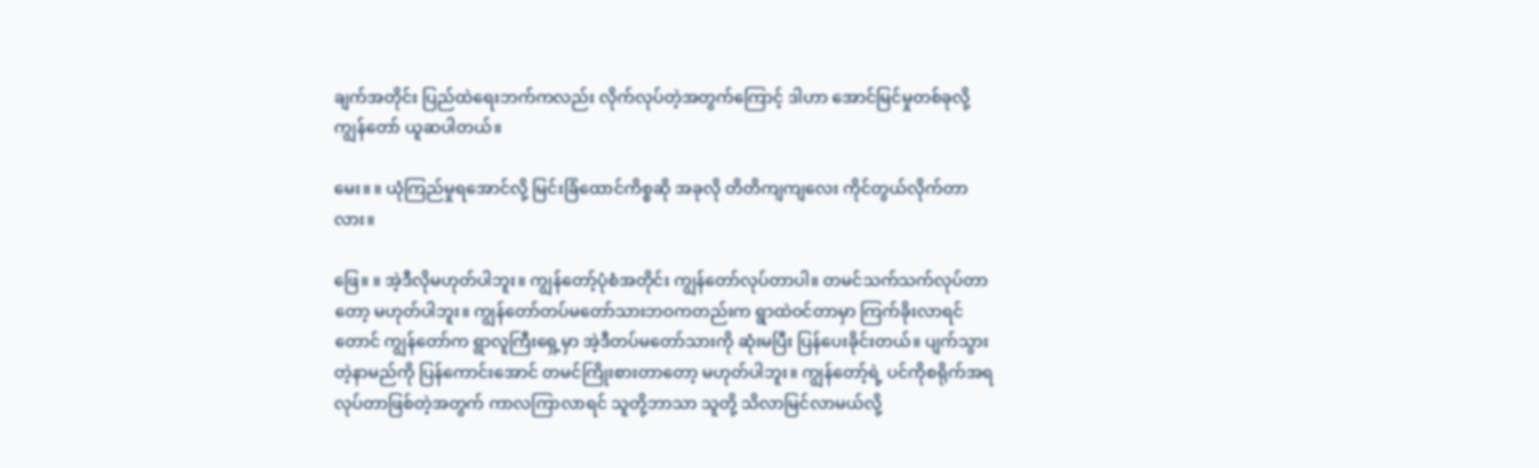ချက်အတိုင်း ပြည်ထဲရေးဘက်ကလည်း လိုက်လုပ်တဲ့အတွက်ကြောင့် ဒါဟာ အောင်မြင်မှုတစ်ခုလို့ ကျွန်တော် ယူဆပါတယ်။

မေး။ ။ ယုံကြည်မှုရအောင်လို့ မြင်းခြံထောင်ကိစ္စဆို အခုလို တိတိကျကျလေး ကိုင်တွယ်လိုက်တာလား။

ဖြေ။ ။ အဲ့ဒီလိုမဟုတ်ပါဘူး။ ကျွန်တော့်ပုံစံအတိုင်း ကျွန်တော်လုပ်တာပါ။ တမင်သက်သက်လုပ်တာတော့ မဟုတ်ပါဘူး။ ကျွန်တော်တပ်မတော်သားဘဝကတည်းက ရွာထဲဝင်တာမှာ ကြက်ခိုးလာရင်တောင် ကျွန်တော်က ရွာလူကြီးရှေ့မှာ အဲ့ဒီတပ်မတော်သားကို ဆုံးမပြီး ပြန်ပေးခိုင်းတယ်။ ပျက်သွားတဲ့နာမည်ကို ပြန်ကောင်းအောင် တမင်ကြိုးစားတာတော့ မဟုတ်ပါဘူး။ ကျွန်တော့်ရဲ့ ပင်ကိုစရိုက်အရ လုပ်တာဖြစ်တဲ့အတွက် ကာလကြာလာရင် သူတို့ဘာသာ သူတို့ သိလာမြင်လာမယ်လို့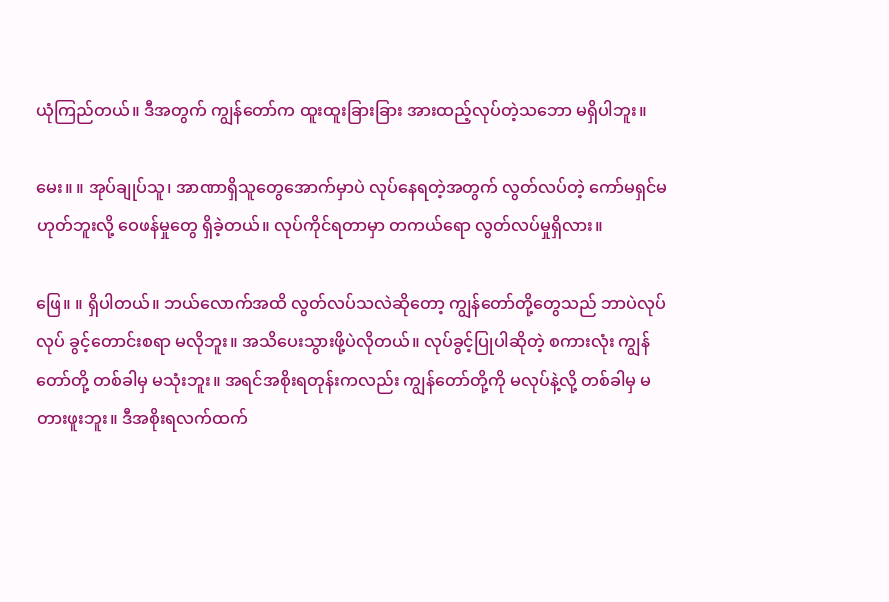ယုံကြည်တယ်။ ဒီအတွက် ကျွန်တော်က ထူးထူးခြားခြား အားထည့်လုပ်တဲ့သဘော မရှိပါဘူး။

မေး။ ။ အုပ်ချုပ်သူ၊ အာဏာရှိသူတွေအောက်မှာပဲ လုပ်နေရတဲ့အတွက် လွတ်လပ်တဲ့ ကော်မရှင်မဟုတ်ဘူးလို့ ဝေဖန်မှုတွေ ရှိခဲ့တယ်။ လုပ်ကိုင်ရတာမှာ တကယ်ရော လွတ်လပ်မှုရှိလား။

ဖြေ။ ။ ရှိပါတယ်။ ဘယ်လောက်အထိ လွတ်လပ်သလဲဆိုတော့ ကျွန်တော်တို့တွေသည် ဘာပဲလုပ်လုပ် ခွင့်တောင်းစရာ မလိုဘူး။ အသိပေးသွားဖို့ပဲလိုတယ်။ လုပ်ခွင့်ပြုပါဆိုတဲ့ စကားလုံး ကျွန်တော်တို့ တစ်ခါမှ မသုံးဘူး။ အရင်အစိုးရတုန်းကလည်း ကျွန်တော်တို့ကို မလုပ်နဲ့လို့ တစ်ခါမှ မတားဖူးဘူး။ ဒီအစိုးရလက်ထက်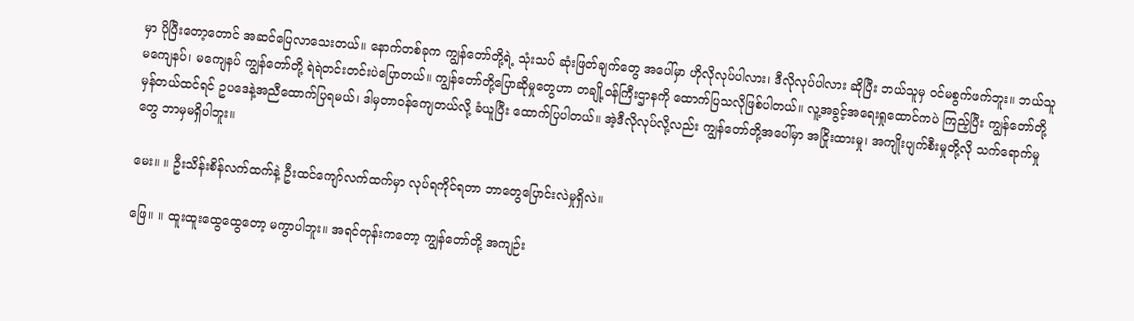မှာ ပိုပြီးတော့တောင် အဆင်ပြေလာသေးတယ်။ နောက်တစ်ခုက ကျွန်တော်တို့ရဲ့ သုံးသပ် ဆုံးဖြတ်ချက်တွေ အပေါ်မှာ ဟိုလိုလုပ်ပါလား၊ ဒီလိုလုပ်ပါလား ဆိုပြီး ဘယ်သူမှ ဝင်မစွက်ဖက်ဘူး။ ဘယ်သူမကျေနပ်၊ မကျေနပ် ကျွန်တော်တို့ ရဲရဲတင်းတင်းပဲပြောတယ်။ ကျွန်တော်တို့ပြောဆိုမှုတွေဟာ တချို့ဝန်ကြီးဌာနကို ထောက်ပြသလိုဖြစ်ပါတယ်။ လူ့အခွင့်အရေးရှုထောင်ကပဲ ကြည့်ပြီး ကျွန်တော်တို့မှန်တယ်ထင်ရင် ဥပဒေနဲ့အညီထောက်ပြရမယ်၊ ဒါမှတာဝန်ကျေတယ်လို့ ခံယူပြီး ထောက်ပြပါတယ်။ အဲ့ဒီလိုလုပ်လို့လည်း ကျွန်တော်တို့အပေါ်မှာ အငြိုးထားမှု၊ အကျိုးပျက်စီးမှုတို့လို သက်ရောက်မှုတွေ ဘာမှမရှိပါဘူး။

မေး။ ။ ဦးသိန်းစိန်လက်ထက်နဲ့ ဦးထင်ကျော်လက်ထက်မှာ လုပ်ရကိုင်ရတာ ဘာတွေပြောင်းလဲမှုရှိလဲ။

ဖြေ။ ။ ထူးထူးထွေထွေတော့ မကွာပါဘူး။ အရင်တုန်းကတော့ ကျွန်တော်တို့ အကျဉ်း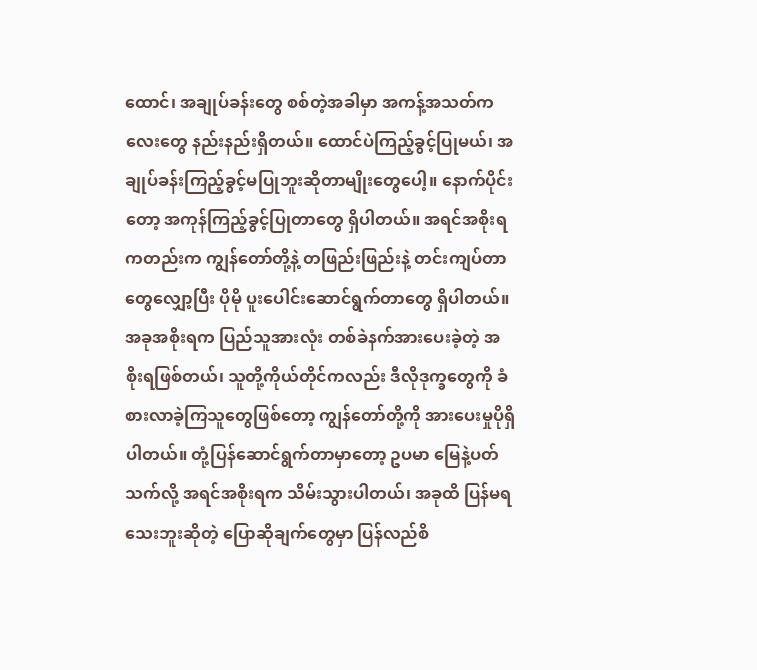ထောင်၊ အချုပ်ခန်းတွေ စစ်တဲ့အခါမှာ အကန့်အသတ်ကလေးတွေ နည်းနည်းရှိတယ်။ ထောင်ပဲကြည့်ခွင့်ပြုမယ်၊ အချုပ်ခန်းကြည့်ခွင့်မပြုဘူးဆိုတာမျိုးတွေပေါ့။ နောက်ပိုင်းတော့ အကုန်ကြည့်ခွင့်ပြုတာတွေ ရှိပါတယ်။ အရင်အစိုးရကတည်းက ကျွန်တော်တို့နဲ့ တဖြည်းဖြည်းနဲ့ တင်းကျပ်တာတွေလျှော့ပြီး ပိုမို ပူးပေါင်းဆောင်ရွက်တာတွေ ရှိပါတယ်။ အခုအစိုးရက ပြည်သူအားလုံး တစ်ခဲနက်အားပေးခဲ့တဲ့ အစိုးရဖြစ်တယ်၊ သူတို့ကိုယ်တိုင်ကလည်း ဒီလိုဒုက္ခတွေကို ခံစားလာခဲ့ကြသူတွေဖြစ်တော့ ကျွန်တော်တို့ကို အားပေးမှုပိုရှိပါတယ်။ တုံ့ပြန်ဆောင်ရွက်တာမှာတော့ ဥပမာ မြေနဲ့ပတ်သက်လို့ အရင်အစိုးရက သိမ်းသွားပါတယ်၊ အခုထိ ပြန်မရသေးဘူးဆိုတဲ့ ပြောဆိုချက်တွေမှာ ပြန်လည်စိ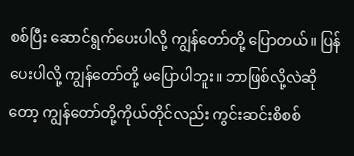စစ်ပြီး ဆောင်ရွက်ပေးပါလို့ ကျွန်တော်တို့ ပြောတယ်။ ပြန်ပေးပါလို့ ကျွန်တော်တို့ မပြောပါဘူး။ ဘာဖြစ်လို့လဲဆိုတော့ ကျွန်တော်တို့ကိုယ်တိုင်လည်း ကွင်းဆင်းစိစစ်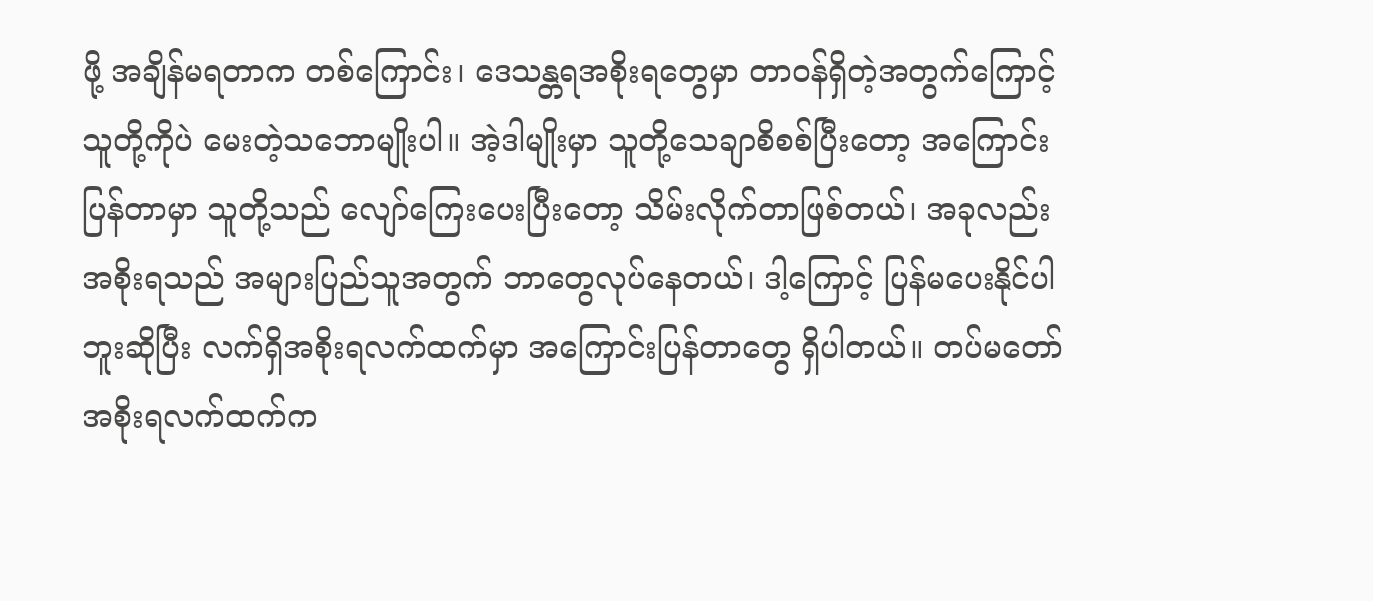ဖို့ အချိန်မရတာက တစ်ကြောင်း၊ ဒေသန္တရအစိုးရတွေမှာ တာဝန်ရှိတဲ့အတွက်ကြောင့် သူတို့ကိုပဲ မေးတဲ့သဘောမျိုးပါ။ အဲ့ဒါမျိုးမှာ သူတို့သေချာစိစစ်ပြီးတော့ အကြောင်းပြန်တာမှာ သူတို့သည် လျော်ကြေးပေးပြီးတော့ သိမ်းလိုက်တာဖြစ်တယ်၊ အခုလည်း အစိုးရသည် အများပြည်သူအတွက် ဘာတွေလုပ်နေတယ်၊ ဒါ့ကြောင့် ပြန်မပေးနိုင်ပါဘူးဆိုပြီး လက်ရှိအစိုးရလက်ထက်မှာ အကြောင်းပြန်တာတွေ ရှိပါတယ်။ တပ်မတော်အစိုးရလက်ထက်က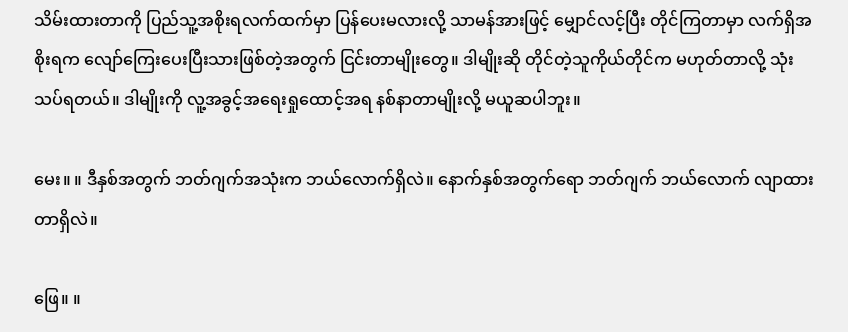သိမ်းထားတာကို ပြည်သူ့အစိုးရလက်ထက်မှာ ပြန်ပေးမလားလို့ သာမန်အားဖြင့် မျှောင်လင့်ပြီး တိုင်ကြတာမှာ လက်ရှိအစိုးရက လျော်ကြေးပေးပြီးသားဖြစ်တဲ့အတွက် ငြင်းတာမျိုးတွေ။ ဒါမျိုးဆို တိုင်တဲ့သူကိုယ်တိုင်က မဟုတ်တာလို့ သုံးသပ်ရတယ်။ ဒါမျိုးကို လူ့အခွင့်အရေးရှုထောင့်အရ နစ်နာတာမျိုးလို့ မယူဆပါဘူး။

မေး။ ။ ဒီနှစ်အတွက် ဘတ်ဂျက်အသုံးက ဘယ်လောက်ရှိလဲ။ နောက်နှစ်အတွက်ရော ဘတ်ဂျက် ဘယ်လောက် လျာထားတာရှိလဲ။

ဖြေ။ ။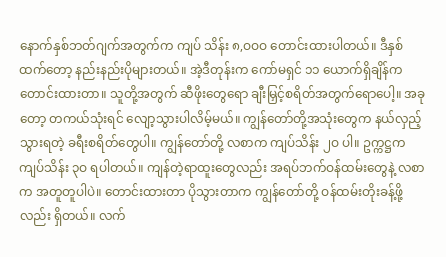နောက်နှစ်ဘတ်ဂျက်အတွက်က ကျပ် သိန်း ၈,ဝဝဝ တောင်းထားပါတယ်။ ဒီနှစ်ထက်တော့ နည်းနည်းပိုများတယ်။ အဲ့ဒီတုန်းက ကော်မရှင် ၁၁ ယောက်ရှိချိန်က တောင်းထားတာ။ သူတို့အတွက် ဆီဖိုးတွေရော ချီးမြှင့်စရိတ်အတွက်ရောပေါ့။ အခုတော့ တကယ်သုံးရင် လျော့သွားပါလိမ့်မယ်။ ကျွန်တော်တို့အသုံးတွေက နယ်လှည့်သွားရတဲ့ ခရီးစရိတ်တွေပါ။ ကျွန်တော်တို့ လစာက ကျပ်သိန်း ၂ဝ ပါ။ ဥက္ကဋ္ဌက ကျပ်သိန်း ၃ဝ ရပါတယ်။ ကျန်တဲ့ရာထူးတွေလည်း အရပ်ဘက်ဝန်ထမ်းတွေနဲ့ လစာက အတူတူပါပဲ။ တောင်းထားတာ ပိုသွားတာက ကျွန်တော်တို့ ဝန်ထမ်းတိုးခန့်ဖို့လည်း ရှိတယ်။ လက်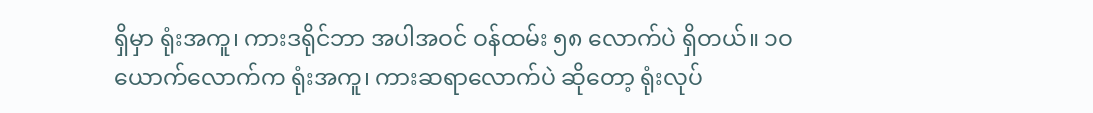ရှိမှာ ရုံးအကူ၊ ကားဒရိုင်ဘာ အပါအဝင် ဝန်ထမ်း ၅၈ လောက်ပဲ ရှိတယ်။ ၁ဝ ယောက်လောက်က ရုံးအကူ၊ ကားဆရာလောက်ပဲ ဆိုတော့ ရုံးလုပ်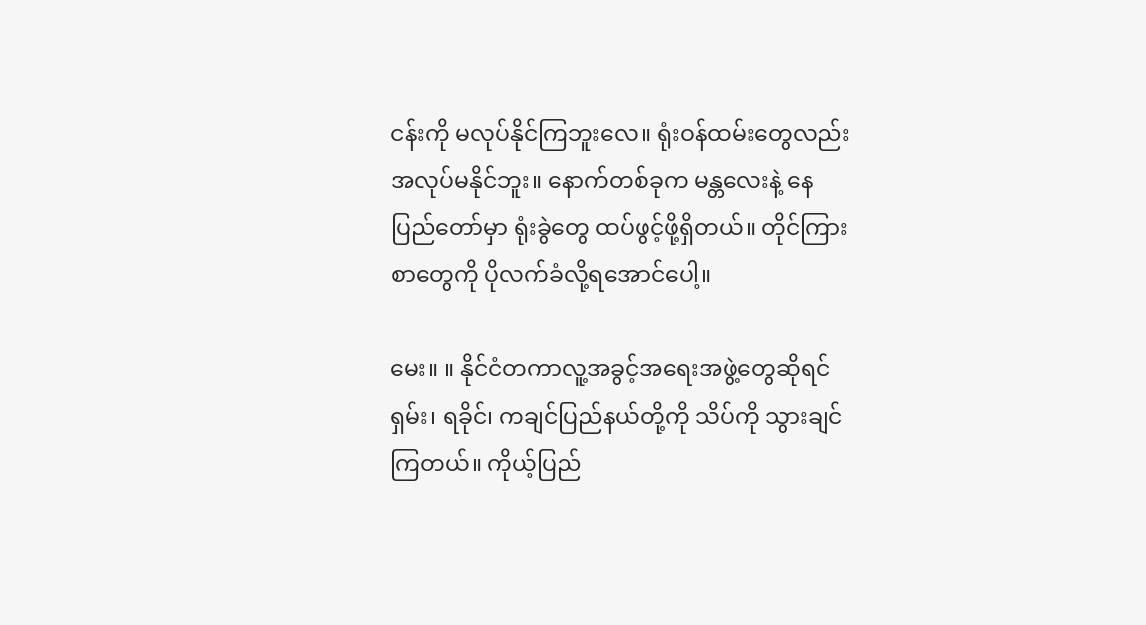ငန်းကို မလုပ်နိုင်ကြဘူးလေ။ ရုံးဝန်ထမ်းတွေလည်း အလုပ်မနိုင်ဘူး။ နောက်တစ်ခုက မန္တလေးနဲ့ နေပြည်တော်မှာ ရုံးခွဲတွေ ထပ်ဖွင့်ဖို့ရှိတယ်။ တိုင်ကြားစာတွေကို ပိုလက်ခံလို့ရအောင်ပေါ့။

မေး။ ။ နိုင်ငံတကာလူ့အခွင့်အရေးအဖွဲ့တွေဆိုရင် ရှမ်း၊ ရခိုင်၊ ကချင်ပြည်နယ်တို့ကို သိပ်ကို သွားချင်ကြတယ်။ ကိုယ့်ပြည်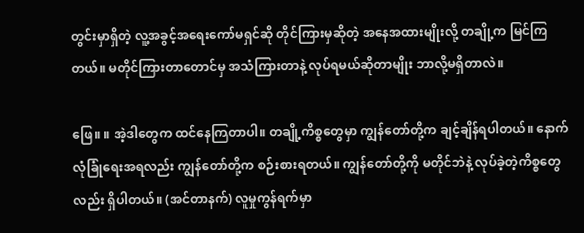တွင်းမှာရှိတဲ့ လူ့အခွင့်အရေးကော်မရှင်ဆို တိုင်ကြားမှဆိုတဲ့ အနေအထားမျိုးလို့ တချို့က မြင်ကြတယ်။ မတိုင်ကြားတာတောင်မှ အသံကြားတာနဲ့ လုပ်ရမယ်ဆိုတာမျိုး ဘာလို့မရှိတာလဲ။

ဖြေ။ ။ အဲ့ဒါတွေက ထင်နေကြတာပါ။ တချို့ကိစ္စတွေမှာ ကျွန်တော်တို့က ချင့်ချိန်ရပါတယ်။ နောက် လုံခြုံရေးအရလည်း ကျွန်တော်တို့က စဉ်းစားရတယ်။ ကျွန်တော်တို့ကို မတိုင်ဘဲနဲ့ လုပ်ခဲ့တဲ့ကိစ္စတွေလည်း ရှိပါတယ်။ (အင်တာနက်) လူမှုကွန်ရက်မှာ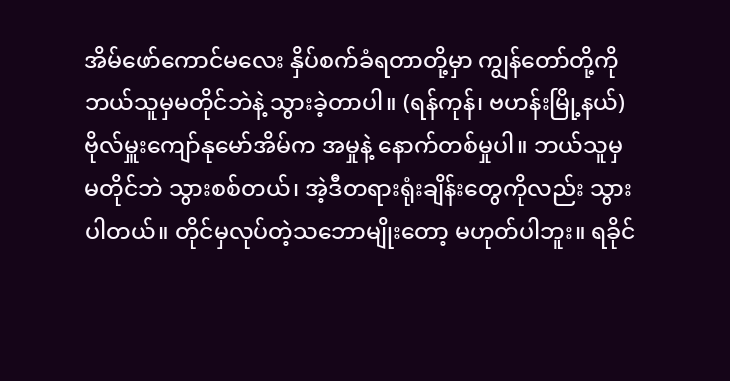အိမ်ဖော်ကောင်မလေး နှိပ်စက်ခံရတာတို့မှာ ကျွန်တော်တို့ကို ဘယ်သူမှမတိုင်ဘဲနဲ့ သွားခဲ့တာပါ။ (ရန်ကုန်၊ ဗဟန်းမြို့နယ်) ဗိုလ်မှူးကျော်နုမော်အိမ်က အမှုနဲ့ နောက်တစ်မှုပါ။ ဘယ်သူမှမတိုင်ဘဲ သွားစစ်တယ်၊ အဲ့ဒီတရားရုံးချိန်းတွေကိုလည်း သွားပါတယ်။ တိုင်မှလုပ်တဲ့သဘောမျိုးတော့ မဟုတ်ပါဘူး။ ရခိုင်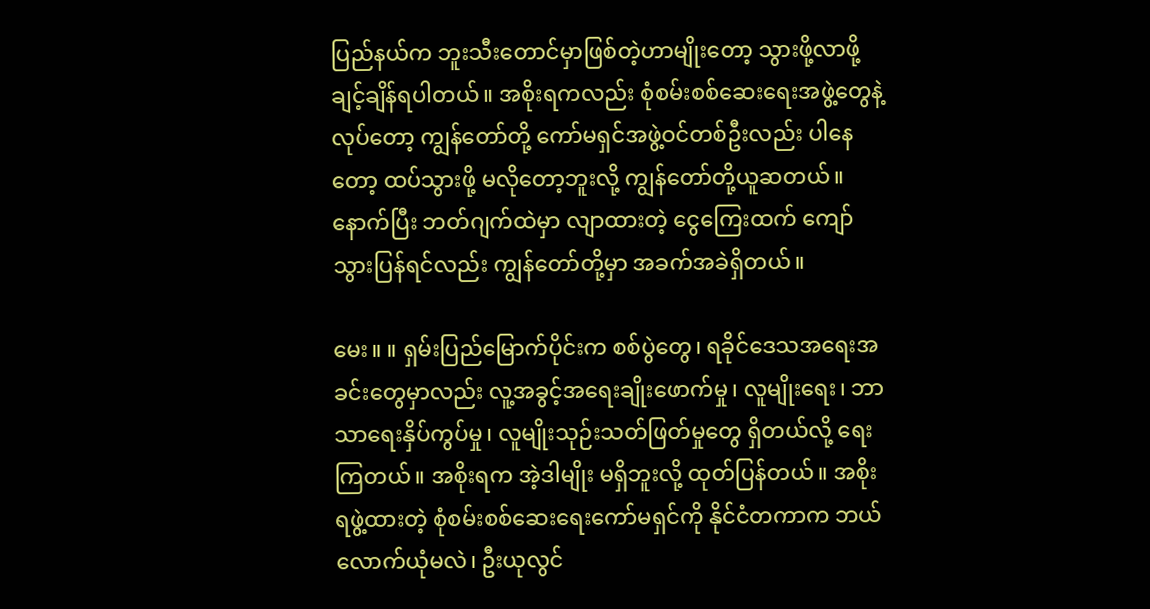ပြည်နယ်က ဘူးသီးတောင်မှာဖြစ်တဲ့ဟာမျိုးတော့ သွားဖို့လာဖို့ ချင့်ချိန်ရပါတယ်။ အစိုးရကလည်း စုံစမ်းစစ်ဆေးရေးအဖွဲ့တွေနဲ့ လုပ်တော့ ကျွန်တော်တို့ ကော်မရှင်အဖွဲ့ဝင်တစ်ဦးလည်း ပါနေတော့ ထပ်သွားဖို့ မလိုတော့ဘူးလို့ ကျွန်တော်တို့ယူဆတယ်။ နောက်ပြီး ဘတ်ဂျက်ထဲမှာ လျာထားတဲ့ ငွေကြေးထက် ကျော်သွားပြန်ရင်လည်း ကျွန်တော်တို့မှာ အခက်အခဲရှိတယ်။

မေး။ ။ ရှမ်းပြည်မြောက်ပိုင်းက စစ်ပွဲတွေ၊ ရခိုင်ဒေသအရေးအခင်းတွေမှာလည်း လူ့အခွင့်အရေးချိုးဖောက်မှု၊ လူမျိုးရေး၊ ဘာသာရေးနှိပ်ကွပ်မှု၊ လူမျိုးသုဉ်းသတ်ဖြတ်မှုတွေ ရှိတယ်လို့ ရေးကြတယ်။ အစိုးရက အဲ့ဒါမျိုး မရှိဘူးလို့ ထုတ်ပြန်တယ်။ အစိုးရဖွဲ့ထားတဲ့ စုံစမ်းစစ်ဆေးရေးကော်မရှင်ကို နိုင်ငံတကာက ဘယ်လောက်ယုံမလဲ၊ ဦးယုလွင်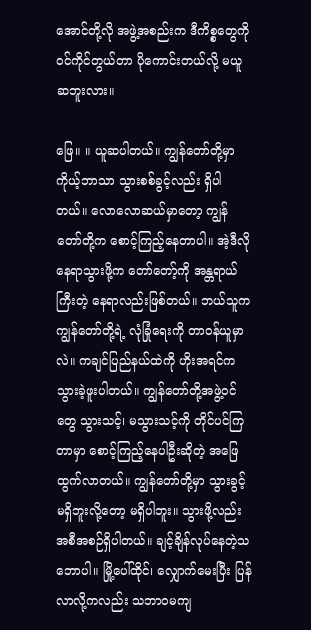အောင်တို့လို အဖွဲ့အစည်းက ဒီကိစ္စတွေကို ဝင်ကိုင်တွယ်တာ ပိုကောင်းတယ်လို့ မယူဆဘူးလား။

ဖြေ။ ။ ယူဆပါတယ်။ ကျွန်တော်တို့မှာ ကိုယ့်ဘာသာ သွားစစ်ခွင့်လည်း ရှိပါတယ်။ လောလောဆယ်မှာတော့ ကျွန်တော်တို့က စောင့်ကြည့်နေတာပါ။ အဲ့ဒီလိုနေရာသွားဖို့က တော်တော့်ကို အန္တရာယ်ကြီးတဲ့ နေရာလည်းဖြစ်တယ်။ ဘယ်သူက ကျွန်တော်တို့ရဲ့ လုံခြုံရေးကို တာဝန်ယူမှာလဲ။ ကချင်ပြည်နယ်ထဲကို ဟိုးအရင်က သွားခဲ့ဖူးပါတယ်။ ကျွန်တော်တို့အဖွဲ့ဝင်တွေ သွားသင့်၊ မသွားသင့်ကို တိုင်ပင်ကြတာမှာ စောင့်ကြည့်နေပါဦးဆိုတဲ့ အဖြေထွက်လာတယ်။ ကျွန်တော်တို့မှာ သွားခွင့်မရှိဘူးလို့တော့ မရှိပါဘူး။ သွားဖို့လည်း အစီအစဉ်ရှိပါတယ်။ ချင့်ချိန်လုပ်နေတဲ့သဘောပါ။ မြို့ပေါ်ထိုင်၊ လျှောက်မေးပြီး ပြန်လာလို့ကလည်း သဘာဝမကျ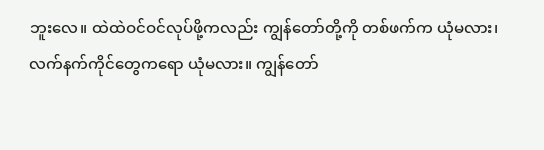ဘူးလေ။ ထဲထဲဝင်ဝင်လုပ်ဖို့ကလည်း ကျွန်တော်တို့ကို တစ်ဖက်က ယုံမလား၊ လက်နက်ကိုင်တွေကရော ယုံမလား။ ကျွန်တော်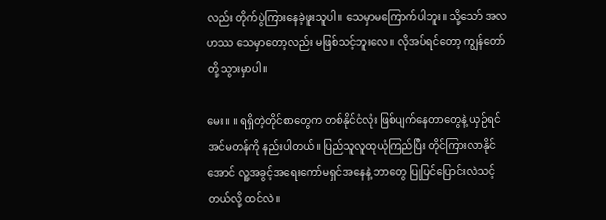လည်း တိုက်ပွဲကြားနေခဲ့ဖူးသူပါ။ သေမှာမကြောက်ပါဘူး။ သို့သော် အလဟဿ သေမှာတော့လည်း မဖြစ်သင့်ဘူးလေ။ လိုအပ်ရင်တော့ ကျွန်တော်တို့ သွားမှာပါ။

မေး။ ။ ရရှိတဲ့တိုင်စာတွေက တစ်နိုင်ငံလုံး ဖြစ်ပျက်နေတာတွေနဲ့ ယှဉ်ရင် အင်မတန်ကို နည်းပါတယ်။ ပြည်သူလူထုယုံကြည်ပြီး တိုင်ကြားလာနိုင်အောင် လူ့အခွင့်အရေးကော်မရှင်အနေနဲ့ ဘာတွေ ပြုပြင်ပြောင်းလဲသင့်တယ်လို့ ထင်လဲ။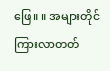ဖြေ။ ။ အများတိုင်ကြားလာတတ်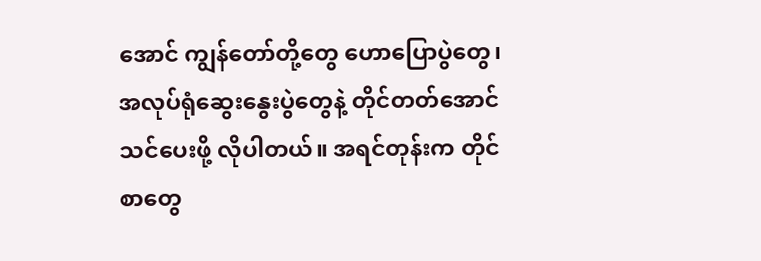အောင် ကျွန်တော်တို့တွေ ဟောပြောပွဲတွေ၊ အလုပ်ရုံဆွေးနွေးပွဲတွေနဲ့ တိုင်တတ်အောင် သင်ပေးဖို့ လိုပါတယ်။ အရင်တုန်းက တိုင်စာတွေ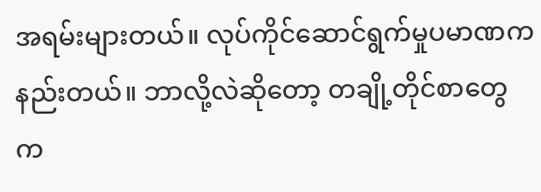အရမ်းများတယ်။ လုပ်ကိုင်ဆောင်ရွက်မှုပမာဏက နည်းတယ်။ ဘာလို့လဲဆိုတော့ တချို့တိုင်စာတွေက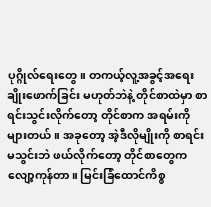ပုဂ္ဂိုလ်ရေးတွေ။ တကယ့်လူ့အခွင့်အရေးချိုးဖောက်ခြင်း မဟုတ်ဘဲနဲ့ တိုင်စာထဲမှာ စာရင်းသွင်းလိုက်တော့ တိုင်စာက အရမ်းကိုများတယ်။ အခုတော့ အဲ့ဒီလိုမျိုးကို စာရင်းမသွင်းဘဲ ဖယ်လိုက်တော့ တိုင်စာတွေက လျော့ကုန်တာ။ မြင်းခြံထောင်ကိစ္စ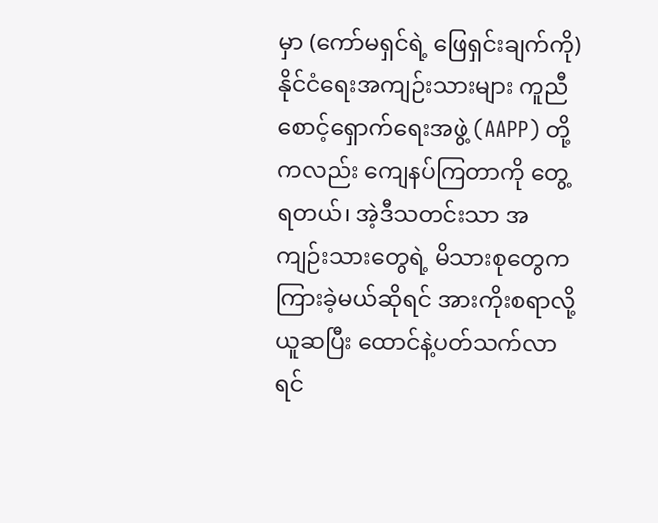မှာ (ကော်မရှင်ရဲ့ ဖြေရှင်းချက်ကို) နိုင်ငံရေးအကျဉ်းသားများ ကူညီစောင့်ရှောက်ရေးအဖွဲ့ (AAPP) တို့ကလည်း ကျေနပ်ကြတာကို တွေ့ရတယ်၊ အဲ့ဒီသတင်းသာ အကျဉ်းသားတွေရဲ့ မိသားစုတွေက ကြားခဲ့မယ်ဆိုရင် အားကိုးစရာလို့ ယူဆပြီး ထောင်နဲ့ပတ်သက်လာရင်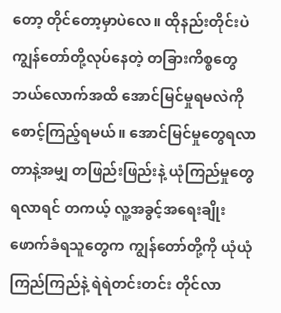တော့ တိုင်တော့မှာပဲလေ။ ထိုနည်းတိုင်းပဲ ကျွန်တော်တို့လုပ်နေတဲ့ တခြားကိစ္စတွေ ဘယ်လောက်အထိ အောင်မြင်မှုရမလဲကို စောင့်ကြည့်ရမယ်။ အောင်မြင်မှုတွေရလာတာနဲ့အမျှ တဖြည်းဖြည်းနဲ့ ယုံကြည်မှုတွေရလာရင် တကယ့် လူ့အခွင့်အရေးချိုးဖောက်ခံရသူတွေက ကျွန်တော်တို့ကို ယုံယုံကြည်ကြည်နဲ့ ရဲရဲတင်းတင်း တိုင်လာ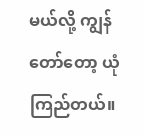မယ်လို့ ကျွန်တော်တော့ ယုံကြည်တယ်။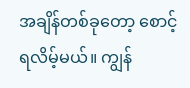အချိန်တစ်ခုတော့ စောင့်ရလိမ့်မယ်။ ကျွန်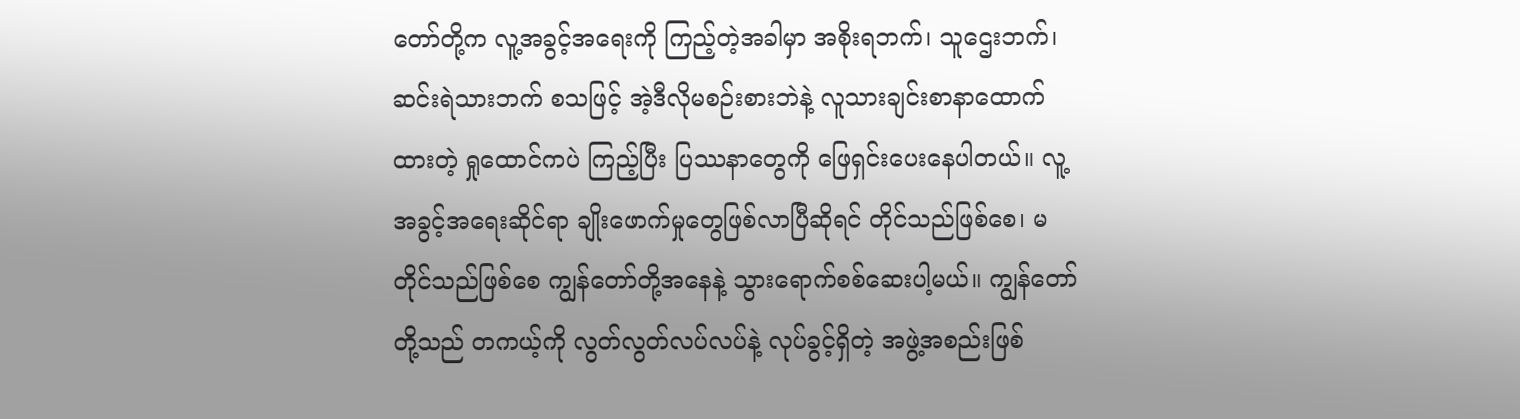တော်တို့က လူ့အခွင့်အရေးကို ကြည့်တဲ့အခါမှာ အစိုးရဘက်၊ သူဌေးဘက်၊ ဆင်းရဲသားဘက် စသဖြင့် အဲ့ဒီလိုမစဉ်းစားဘဲနဲ့ လူသားချင်းစာနာထောက်ထားတဲ့ ရှုထောင်ကပဲ ကြည့်ပြီး ပြဿနာတွေကို ဖြေရှင်းပေးနေပါတယ်။ လူ့အခွင့်အရေးဆိုင်ရာ ချိုးဖောက်မှုတွေဖြစ်လာပြီဆိုရင် တိုင်သည်ဖြစ်စေ၊ မတိုင်သည်ဖြစ်စေ ကျွန်တော်တို့အနေနဲ့ သွားရောက်စစ်ဆေးပါ့မယ်။ ကျွန်တော်တို့သည် တကယ့်ကို လွတ်လွတ်လပ်လပ်နဲ့ လုပ်ခွင့်ရှိတဲ့ အဖွဲ့အစည်းဖြစ်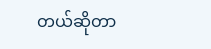တယ်ဆိုတာ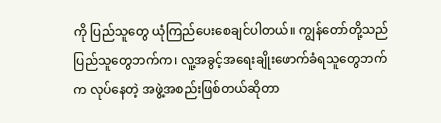ကို ပြည်သူတွေ ယုံကြည်ပေးစေချင်ပါတယ်။ ကျွန်တော်တို့သည် ပြည်သူတွေဘက်က၊ လူ့အခွင့်အရေးချိုးဖောက်ခံရသူတွေဘက်က လုပ်နေတဲ့ အဖွဲ့အစည်းဖြစ်တယ်ဆိုတာ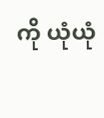ကို ယုံယုံ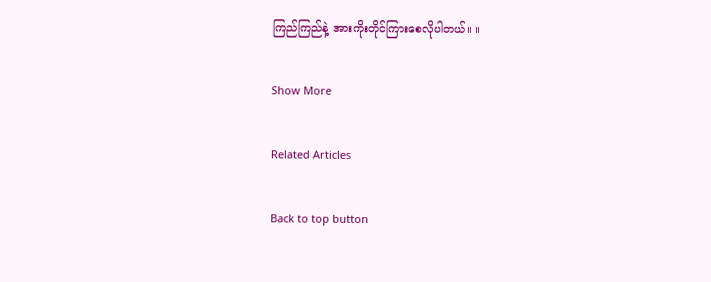ကြည်ကြည်နဲ့ အားကိုးတိုင်ကြားစေလိုပါတယ်။ ။

Show More

Related Articles

Back to top button